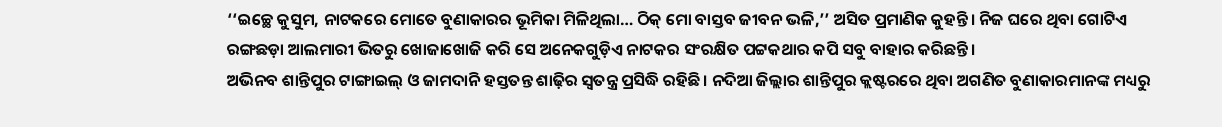‘‘ଇଚ୍ଛେ କୁସୁମ, ନାଟକରେ ମୋତେ ବୁଣାକାରର ଭୂମିକା ମିଳିଥିଲା… ଠିକ୍ ମୋ ବାସ୍ତବ ଜୀବନ ଭଳି,’’ ଅସିତ ପ୍ରମାଣିକ କୁହନ୍ତି। ନିଜ ଘରେ ଥିବା ଗୋଟିଏ ରଙ୍ଗଛଡ଼ା ଆଲମାରୀ ଭିତରୁ ଖୋଜାଖୋଜି କରି ସେ ଅନେକଗୁଡ଼ିଏ ନାଟକର ସଂରକ୍ଷିତ ପଟ୍ଟକଥାର କପି ସବୁ ବାହାର କରିଛନ୍ତି।
ଅଭିନବ ଶାନ୍ତିପୁର ଟାଙ୍ଗାଇଲ୍ ଓ ଜାମଦାନି ହସ୍ତତନ୍ତ ଶାଢ଼ିର ସ୍ୱତନ୍ତ୍ର ପ୍ରସିଦ୍ଧି ରହିଛି। ନଦିଆ ଜିଲ୍ଲାର ଶାନ୍ତିପୁର କ୍ଲଷ୍ଟରରେ ଥିବା ଅଗଣିତ ବୁଣାକାରମାନଙ୍କ ମଧ୍ୟରୁ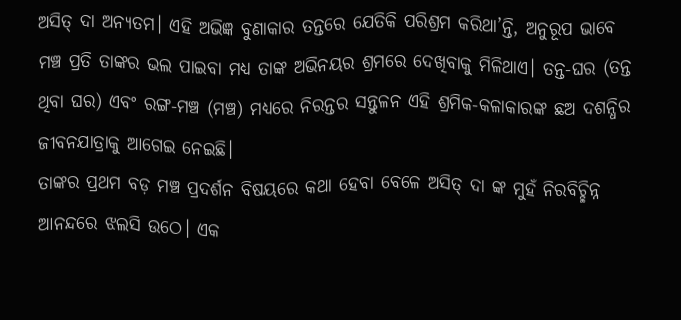ଅସିତ୍ ଦା ଅନ୍ୟତମ। ଏହି ଅଭିଜ୍ଞ ବୁଣାକାର ତନ୍ତରେ ଯେତିକି ପରିଶ୍ରମ କରିଥା’ନ୍ତି, ଅନୁରୂପ ଭାବେ ମଞ୍ଚ ପ୍ରତି ତାଙ୍କର ଭଲ ପାଇବା ମଧ୍ୟ ତାଙ୍କ ଅଭିନୟର ଶ୍ରମରେ ଦେଖିବାକୁ ମିଳିଥାଏ। ତନ୍ତ-ଘର (ତନ୍ତ ଥିବା ଘର) ଏବଂ ରଙ୍ଗ-ମଞ୍ଚ (ମଞ୍ଚ) ମଧ୍ୟରେ ନିରନ୍ତର ସନ୍ତୁଳନ ଏହି ଶ୍ରମିକ-କଳାକାରଙ୍କ ଛଅ ଦଶନ୍ଧିର ଜୀବନଯାତ୍ରାକୁ ଆଗେଇ ନେଇଛି।
ତାଙ୍କର ପ୍ରଥମ ବଡ଼ ମଞ୍ଚ ପ୍ରଦର୍ଶନ ବିଷୟରେ କଥା ହେବା ବେଳେ ଅସିତ୍ ଦା ଙ୍କ ମୁହଁ ନିରବିଚ୍ଛିନ୍ନ ଆନନ୍ଦରେ ଝଲସି ଉଠେ। ଏକ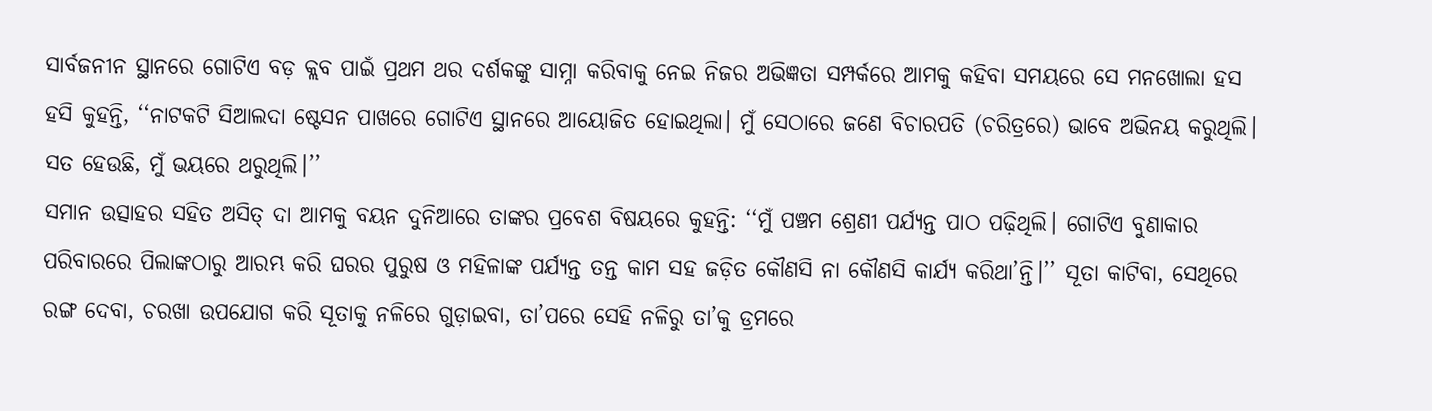ସାର୍ବଜନୀନ ସ୍ଥାନରେ ଗୋଟିଏ ବଡ଼ କ୍ଲବ ପାଇଁ ପ୍ରଥମ ଥର ଦର୍ଶକଙ୍କୁ ସାମ୍ନା କରିବାକୁ ନେଇ ନିଜର ଅଭିଜ୍ଞତା ସମ୍ପର୍କରେ ଆମକୁ କହିବା ସମୟରେ ସେ ମନଖୋଲା ହସ ହସି କୁହନ୍ତି, ‘‘ନାଟକଟି ସିଆଲଦା ଷ୍ଟେସନ ପାଖରେ ଗୋଟିଏ ସ୍ଥାନରେ ଆୟୋଜିତ ହୋଇଥିଲା। ମୁଁ ସେଠାରେ ଜଣେ ବିଚାରପତି (ଚରିତ୍ରରେ) ଭାବେ ଅଭିନୟ କରୁଥିଲି। ସତ ହେଉଛି, ମୁଁ ଭୟରେ ଥରୁଥିଲି।’’
ସମାନ ଉତ୍ସାହର ସହିତ ଅସିତ୍ ଦା ଆମକୁ ବୟନ ଦୁନିଆରେ ତାଙ୍କର ପ୍ରବେଶ ବିଷୟରେ କୁହନ୍ତି: ‘‘ମୁଁ ପଞ୍ଚମ ଶ୍ରେଣୀ ପର୍ଯ୍ୟନ୍ତ ପାଠ ପଢ଼ିଥିଲି। ଗୋଟିଏ ବୁଣାକାର ପରିବାରରେ ପିଲାଙ୍କଠାରୁ ଆରମ୍ଭ କରି ଘରର ପୁରୁଷ ଓ ମହିଳାଙ୍କ ପର୍ଯ୍ୟନ୍ତ ତନ୍ତ କାମ ସହ ଜଡ଼ିତ କୌଣସି ନା କୌଣସି କାର୍ଯ୍ୟ କରିଥା’ନ୍ତି।’’ ସୂତା କାଟିବା, ସେଥିରେ ରଙ୍ଗ ଦେବା, ଚରଖା ଉପଯୋଗ କରି ସୂତାକୁ ନଳିରେ ଗୁଡ଼ାଇବା, ତା’ପରେ ସେହି ନଳିରୁ ତା’କୁ ଡ୍ରମରେ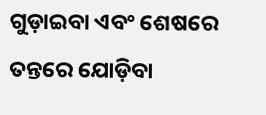ଗୁଡ଼ାଇବା ଏବଂ ଶେଷରେ ତନ୍ତରେ ଯୋଡ଼ିବା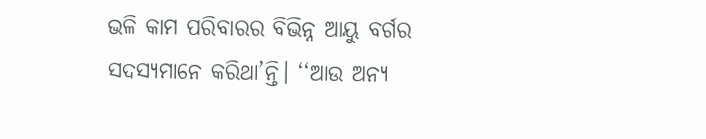ଭଳି କାମ ପରିବାରର ବିଭିନ୍ନ ଆୟୁ ବର୍ଗର ସଦସ୍ୟମାନେ କରିଥା’ନ୍ତି। ‘‘ଆଉ ଅନ୍ୟ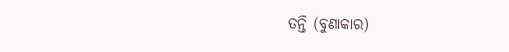ତନ୍ତି (ବୁଣାକାର)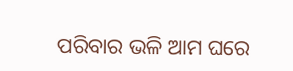ପରିବାର ଭଳି ଆମ ଘରେ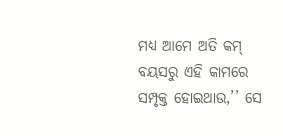ମଧ୍ୟ ଆମେ ଅତି କମ୍ ବୟସରୁ ଏହି କାମରେ ସମ୍ପୃକ୍ତ ହୋଇଥାଉ,’’ ସେ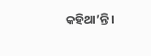କହିଥା’ନ୍ତି।